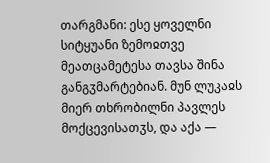თარგმანი: ესე ყოველნი სიტყუანი ზემოჲთვე მეათცამეტესა თავსა შინა განგჳმარტებიან. მუნ ლუკაჲს მიერ თხრობილნი პავლეს მოქცევისათჳს, და აქა —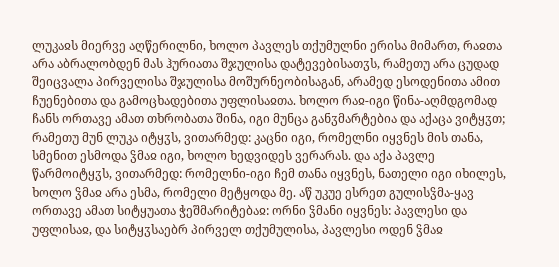ლუკაჲს მიერვე აღწერილნი, ხოლო პავლეს თქუმულნი ერისა მიმართ, რაჲთა არა აბრალობდენ მას ჰურიათა შჯულისა დატევებისათჳს, რამეთუ არა ცუდად შეიცვალა პირველისა შჯულისა მოშურნეობისაგან, არამედ ესოდენითა ამით ჩუენებითა და გამოცხადებითა უფლისაჲთა. ხოლო რაჲ-იგი წინა-აღმდგომად ჩანს ორთავე ამათ თხრობათა შინა, იგი მუნცა განჳმარტებია და აქაცა ვიტყჳთ; რამეთუ მუნ ლუკა იტყჳს, ვითარმედ: კაცნი იგი, რომელნი იყვნეს მის თანა, სმენით ესმოდა ჴმაჲ იგი, ხოლო ხედვიდეს ვერარას. და აქა პავლე წარმოიტყჳს, ვითარმედ: რომელნი-იგი ჩემ თანა იყვნეს, ნათელი იგი იხილეს, ხოლო ჴმაჲ არა ესმა, რომელი მეტყოდა მე. აწ უკუე ესრეთ გულისჴმა-ყავ ორთავე ამათ სიტყუათა ჭეშმარიტებაჲ: ორნი ჴმანი იყვნეს: პავლესი და უფლისაჲ, და სიტყჳსაებრ პირველ თქუმულისა, პავლესი ოდენ ჴმაჲ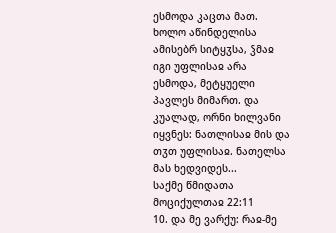ესმოდა კაცთა მათ. ხოლო აწინდელისა ამისებრ სიტყჳსა, ჴმაჲ იგი უფლისაჲ არა ესმოდა, მეტყუელი პავლეს მიმართ. და კუალად, ორნი ხილვანი იყვნეს: ნათლისაჲ მის და თჳთ უფლისაჲ. ნათელსა მას ხედვიდეს...
საქმე წმიდათა მოციქულთაჲ 22:11
10. და მე ვარქუ: რაჲ-მე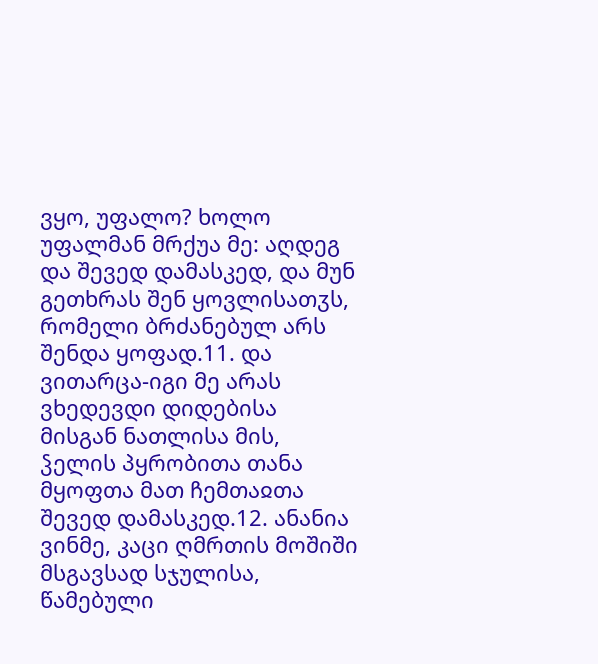ვყო, უფალო? ხოლო უფალმან მრქუა მე: აღდეგ და შევედ დამასკედ, და მუნ გეთხრას შენ ყოვლისათჳს, რომელი ბრძანებულ არს შენდა ყოფად.11. და ვითარცა-იგი მე არას ვხედევდი დიდებისა მისგან ნათლისა მის, ჴელის პყრობითა თანა მყოფთა მათ ჩემთაჲთა შევედ დამასკედ.12. ანანია ვინმე, კაცი ღმრთის მოშიში მსგავსად სჯულისა, წამებული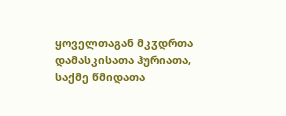ყოველთაგან მკჳდრთა დამასკისათა ჰურიათა,
საქმე წმიდათა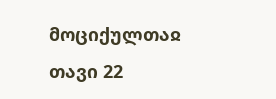მოციქულთაჲ თავი 22